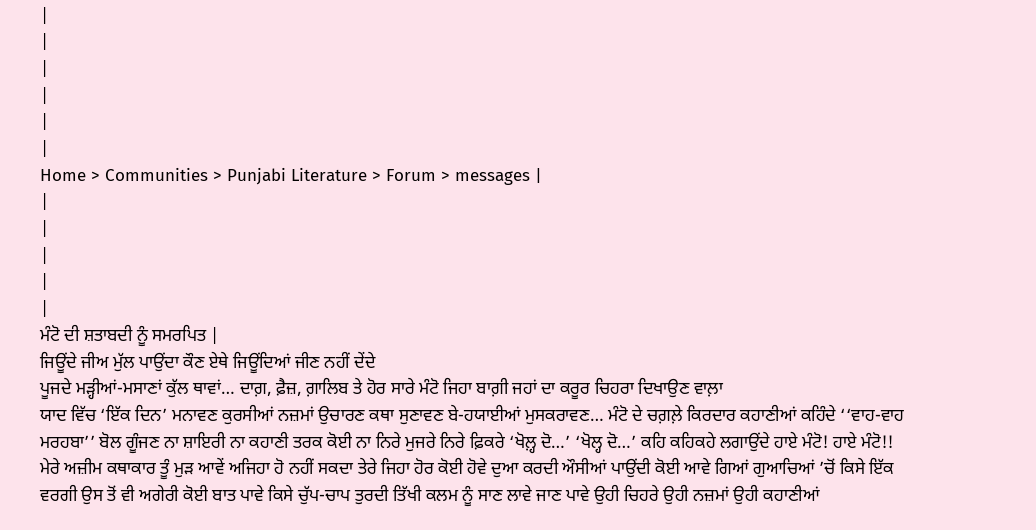|
|
|
|
|
|
Home > Communities > Punjabi Literature > Forum > messages |
|
|
|
|
|
ਮੰਟੋ ਦੀ ਸ਼ਤਾਬਦੀ ਨੂੰ ਸਮਰਪਿਤ |
ਜਿਊਂਦੇ ਜੀਅ ਮੁੱਲ ਪਾਉਂਦਾ ਕੌਣ ਏਥੇ ਜਿਊਂਦਿਆਂ ਜੀਣ ਨਹੀਂ ਦੇਂਦੇ
ਪੂਜਦੇ ਮੜ੍ਹੀਆਂ-ਮਸਾਣਾਂ ਕੁੱਲ ਥਾਵਾਂ… ਦਾਗ਼, ਫ਼ੈਜ਼, ਗ਼ਾਲਿਬ ਤੇ ਹੋਰ ਸਾਰੇ ਮੰਟੋ ਜਿਹਾ ਬਾਗ਼ੀ ਜਹਾਂ ਦਾ ਕਰੂਰ ਚਿਹਰਾ ਦਿਖਾਉਣ ਵਾਲ਼ਾ
ਯਾਦ ਵਿੱਚ ‘ਇੱਕ ਦਿਨ’ ਮਨਾਵਣ ਕੁਰਸੀਆਂ ਨਜ਼ਮਾਂ ਉਚਾਰਣ ਕਥਾ ਸੁਣਾਵਣ ਬੇ-ਹਯਾਈਆਂ ਮੁਸਕਰਾਵਣ… ਮੰਟੋ ਦੇ ਚਗ਼ਲ਼ੇ ਕਿਰਦਾਰ ਕਹਾਣੀਆਂ ਕਹਿੰਦੇ ‘‘ਵਾਹ-ਵਾਹ ਮਰਹਬਾ’’ ਬੋਲ ਗੂੰਜਣ ਨਾ ਸ਼ਾਇਰੀ ਨਾ ਕਹਾਣੀ ਤਰਕ ਕੋਈ ਨਾ ਨਿਰੇ ਮੁਜਰੇ ਨਿਰੇ ਫ਼ਿਕਰੇ ‘ਖੋਲ਼੍ਹ ਦੋ…’ ‘ਖੋਲ੍ਹ ਦੋ…’ ਕਹਿ ਕਹਿਕਹੇ ਲਗਾਉਂਦੇ ਹਾਏ ਮੰਟੋ! ਹਾਏ ਮੰਟੋ!! ਮੇਰੇ ਅਜ਼ੀਮ ਕਥਾਕਾਰ ਤੂੰ ਮੁੜ ਆਵੇਂ ਅਜਿਹਾ ਹੋ ਨਹੀਂ ਸਕਦਾ ਤੇਰੇ ਜਿਹਾ ਹੋਰ ਕੋਈ ਹੋਵੇ ਦੁਆ ਕਰਦੀ ਔਸੀਆਂ ਪਾਉਂਦੀ ਕੋਈ ਆਵੇ ਗਿਆਂ ਗੁਆਚਿਆਂ ’ਚੋਂ ਕਿਸੇ ਇੱਕ ਵਰਗੀ ਉਸ ਤੋਂ ਵੀ ਅਗੇਰੀ ਕੋਈ ਬਾਤ ਪਾਵੇ ਕਿਸੇ ਚੁੱਪ-ਚਾਪ ਤੁਰਦੀ ਤਿੱਖੀ ਕਲਮ ਨੂੰ ਸਾਣ ਲਾਵੇ ਜਾਣ ਪਾਵੇ ਉਹੀ ਚਿਹਰੇ ਉਹੀ ਨਜ਼ਮਾਂ ਉਹੀ ਕਹਾਣੀਆਂ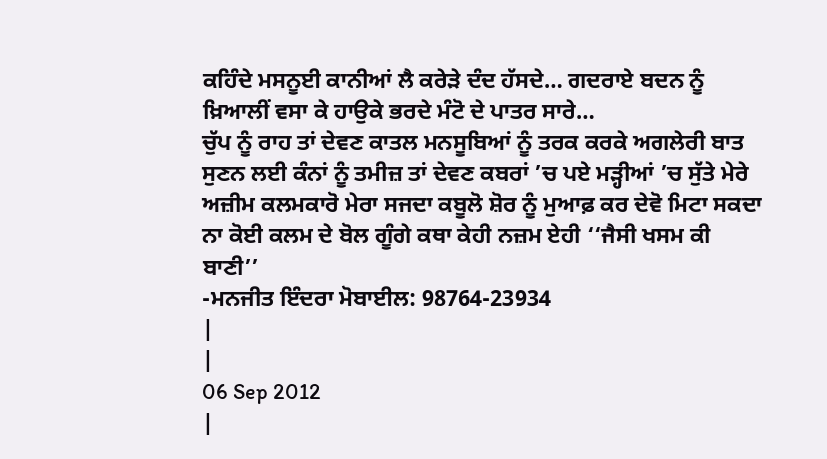ਕਹਿੰਦੇ ਮਸਨੂਈ ਕਾਨੀਆਂ ਲੈ ਕਰੇੜੇ ਦੰਦ ਹੱਸਦੇ… ਗਦਰਾਏ ਬਦਨ ਨੂੰ ਖ਼ਿਆਲੀਂ ਵਸਾ ਕੇ ਹਾਉਕੇ ਭਰਦੇ ਮੰਟੋ ਦੇ ਪਾਤਰ ਸਾਰੇ…
ਚੁੱਪ ਨੂੰ ਰਾਹ ਤਾਂ ਦੇਵਣ ਕਾਤਲ ਮਨਸੂਬਿਆਂ ਨੂੰ ਤਰਕ ਕਰਕੇ ਅਗਲੇਰੀ ਬਾਤ ਸੁਣਨ ਲਈ ਕੰਨਾਂ ਨੂੰ ਤਮੀਜ਼ ਤਾਂ ਦੇਵਣ ਕਬਰਾਂ ’ਚ ਪਏ ਮੜ੍ਹੀਆਂ ’ਚ ਸੁੱਤੇ ਮੇਰੇ ਅਜ਼ੀਮ ਕਲਮਕਾਰੋ ਮੇਰਾ ਸਜਦਾ ਕਬੂਲੋ ਸ਼ੋਰ ਨੂੰ ਮੁਆਫ਼ ਕਰ ਦੇਵੋ ਮਿਟਾ ਸਕਦਾ ਨਾ ਕੋਈ ਕਲਮ ਦੇ ਬੋਲ ਗੂੰਗੇ ਕਥਾ ਕੇਹੀ ਨਜ਼ਮ ਏਹੀ ‘‘ਜੈਸੀ ਖਸਮ ਕੀ ਬਾਣੀ’’
-ਮਨਜੀਤ ਇੰਦਰਾ ਮੋਬਾਈਲ: 98764-23934
|
|
06 Sep 2012
|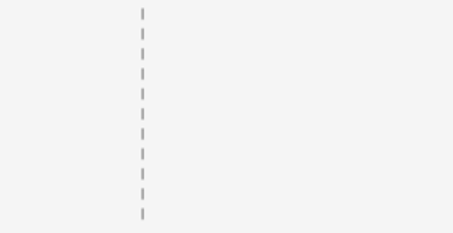|
|
|
|
|
|
|
|
|
|
|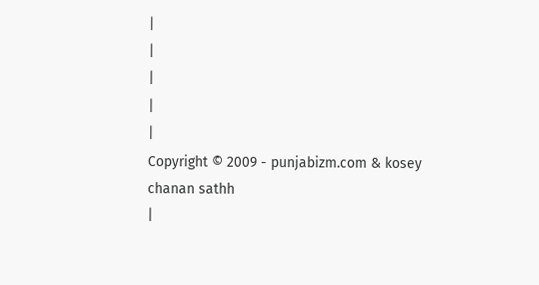|
|
|
|
|
Copyright © 2009 - punjabizm.com & kosey chanan sathh
|